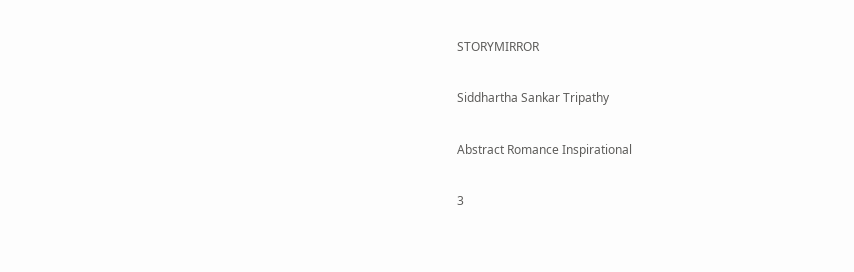STORYMIRROR

Siddhartha Sankar Tripathy

Abstract Romance Inspirational

3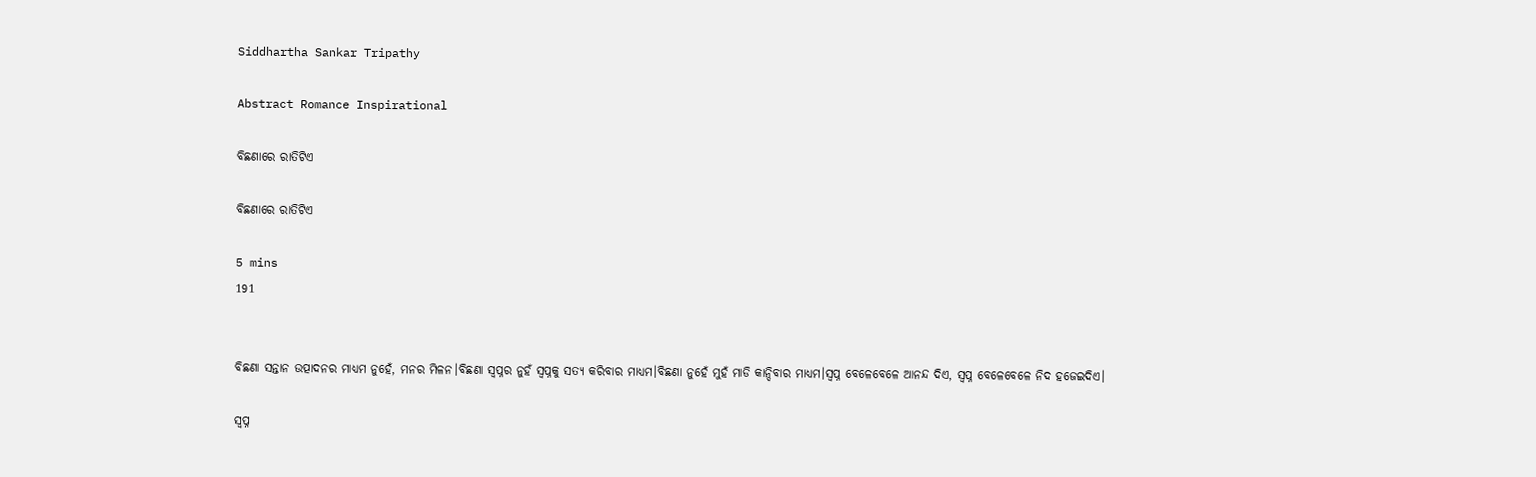Siddhartha Sankar Tripathy

Abstract Romance Inspirational

ବିଛଣାରେ ରାତିଟିଏ

ବିଛଣାରେ ରାତିଟିଏ

5 mins
191


ବିଛଣା ସନ୍ତାନ ଉତ୍ପାଦନର ମାଧ୍ୟମ ନୁହେଁ, ମନର ମିଳନ।ବିଛଣା ସ୍ବପ୍ନର ନୁହଁ ସ୍ବପ୍ନକୁ ସତ୍ୟ କରିବାର ମାଧ୍ୟମ।ବିଛଣା ନୁହେଁ ମୁହଁ ମାଡି କାନ୍ଦିବାର ମାଧ୍ୟମ।ସ୍ବପ୍ନ ବେଳେବେଳେ ଆନନ୍ଦ ଦିଏ, ସ୍ବପ୍ନ ବେଳେବେଳେ ନିଦ ହଜେଇଦିଏ।

ସ୍ବପ୍ନ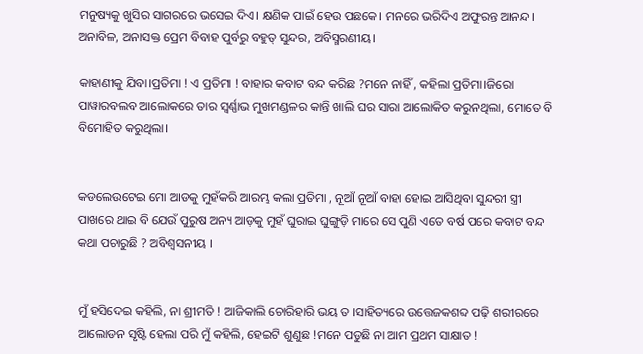ମନୁଷ୍ୟକୁ ଖୁସିର ସାଗରରେ ଭସେଇ ଦିଏ। କ୍ଷଣିକ ପାଇଁ ହେଉ ପଛକେ। ମନରେ ଭରିଦିଏ ଅଫୁରନ୍ତ ଆନନ୍ଦ। ଅନାବିଳ, ଅନାସକ୍ତ ପ୍ରେମ ବିବାହ ପୁର୍ବରୁ ବହୁତ୍ ସୁନ୍ଦର, ଅବିସ୍ମରଣୀୟ।

କାହାଣୀକୁ ଯିବା।ପ୍ରତିମା ! ଏ ପ୍ରତିମା ! ବାହାର କବାଟ ବନ୍ଦ କରିଛ ?ମନେ ନାହିଁ , କହିଲା ପ୍ରତିମା।ଜିରୋ ପାୱାରବଲବ ଆଲୋକରେ ତାର ସ୍ବର୍ଣ୍ଣାଭ ମୁଖମଣ୍ଡଳର କାନ୍ତି ଖାଲି ଘର ସାରା ଆଲୋକିତ କରୁନଥିଲା, ମୋତେ ବି ବିମୋହିତ କରୁଥିଲା।


କଡଲେଉଟେଇ ମୋ ଆଡକୁ ମୁହଁକରି ଆରମ୍ଭ କଲା ପ୍ରତିମା , ନୂଆଁ ନୂଆଁ ବାହା ହୋଇ ଆସିଥିବା ସୁନ୍ଦରୀ ସ୍ତ୍ରୀ ପାଖରେ ଥାଇ ବି ଯେଉଁ ପୁରୁଷ ଅନ୍ୟ ଆଡ଼କୁ ମୁହଁ ଘୁରାଇ ଘୁଙ୍ଗୁଡ଼ି ମାରେ ସେ ପୁଣି ଏତେ ବର୍ଷ ପରେ କବାଟ ବନ୍ଦ କଥା ପଚାରୁଛି ? ଅବିଶ୍ବସନୀୟ ।


ମୁଁ ହସିଦେଇ କହିଲି, ନା ଶ୍ରୀମତି ! ଆଜିକାଲି ଚୋରିହାରି ଭୟ ତ ।ସାହିତ୍ୟରେ ଉତ୍ତେଜକଶବ୍ଦ ପଢ଼ି ଶରୀରରେ ଆଲୋଡନ ସୃଷ୍ଟି ହେଲା ପରି ମୁଁ କହିଲି, ହେଇଟି ଶୁଣୁଛ !ମନେ ପଡୁଛି ନା ଆମ ପ୍ରଥମ ସାକ୍ଷାତ !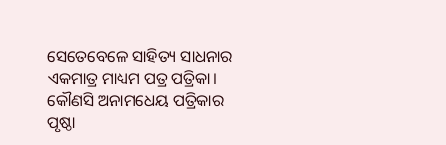ସେତେବେଳେ ସାହିତ୍ୟ ସାଧନାର ଏକମାତ୍ର ମାଧ୍ୟମ ପତ୍ର ପତ୍ରିକା। କୌଣସି ଅନାମଧେୟ ପତ୍ରିକାର ପୃଷ୍ଠା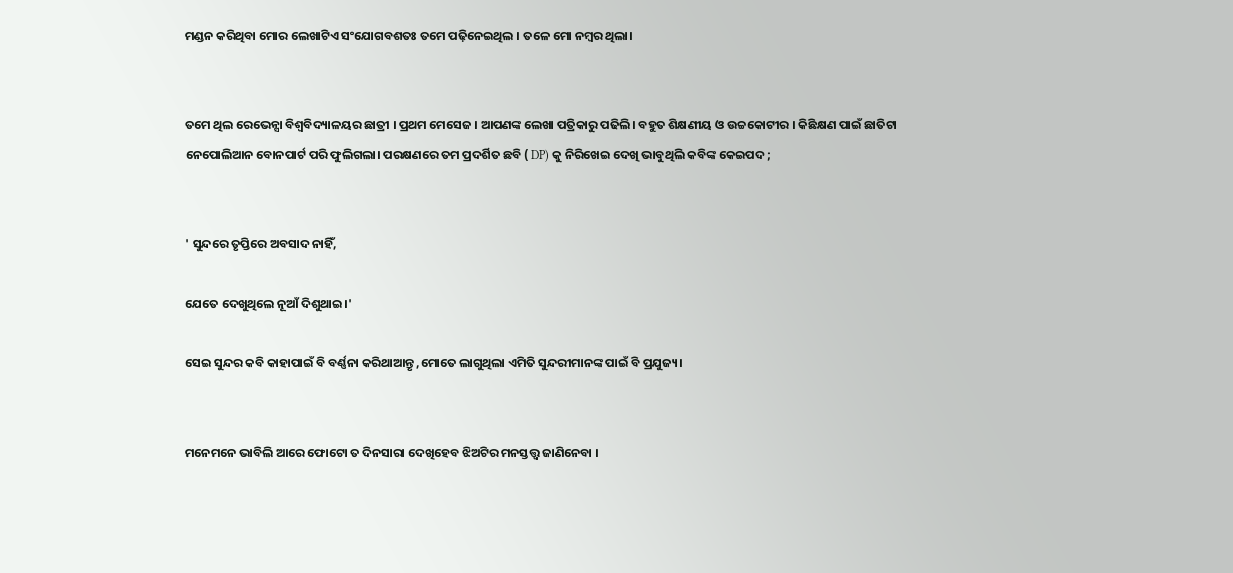ମଣ୍ଡନ କରିଥିବା ମୋର ଲେଖାଟିଏ ସଂଯୋଗବଶତଃ ତମେ ପଢ଼ିନେଇଥିଲ । ତଳେ ମୋ ନମ୍ବର ଥିଲା।


ତମେ ଥିଲ ରେଭେନ୍ସା ବିଶ୍ଵବିଦ୍ୟାଳୟର ଛାତ୍ରୀ । ପ୍ରଥମ ମେସେଜ । ଆପଣଙ୍କ ଲେଖା ପତ୍ରିକାରୁ ପଢିଲି। ବହୁତ ଶିକ୍ଷଣୀୟ ଓ ଉଚ୍ଚକୋଟୀର । କିଛିକ୍ଷଣ ପାଇଁ ଛାତିଟା ନେପୋଲିଆନ ବୋନପାର୍ଟ ପରି ଫୁଲିଗଲା। ପରକ୍ଷଣରେ ତମ ପ୍ରଦର୍ଶିତ ଛବି ( DP) କୁ ନିରିଖେଇ ଦେଖି ଭାବୁଥିଲି କବିଙ୍କ କେଇପଦ ;


' ସୁନ୍ଦରେ ତୃପ୍ତିରେ ଅବସାଦ ନାହିଁ,

ଯେତେ ଦେଖୁଥିଲେ ନୂଆଁ ଦିଶୁଥାଇ।'

ସେଇ ସୁନ୍ଦର କବି କାହାପାଇଁ ବି ବର୍ଣ୍ଣନା କରିଥାଆନ୍ତୃ ,ମୋତେ ଲାଗୁଥିଲା ଏମିତି ସୁନ୍ଦରୀମାନଙ୍କ ପାଇଁ ବି ପ୍ରଯୁଜ୍ୟ।


ମନେମନେ ଭାବିଲି ଆରେ ଫୋଟୋ ତ ଦିନସାରା ଦେଖିହେବ ଝିଅଟିର ମନସ୍ତତ୍ତ୍ୱ ଜାଣିନେବା ।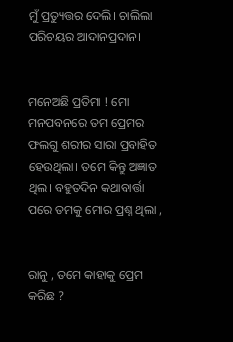ମୁଁ ପ୍ରତ୍ୟୁତ୍ତର ଦେଲି। ଚାଲିଲା ପରିଚୟର ଆଦାନପ୍ରଦାନ।


ମନେଅଛି ପ୍ରତିମା ! ମୋ ମନପବନରେ ତମ ପ୍ରେମର ଫଲଗୁ ଶରୀର ସାରା ପ୍ରବାହିତ ହେଉଥିଲା। ତମେ କିନ୍ତୁ ଅଜ୍ଞାତ ଥିଲ। ବହୁତଦିନ କଥାବାର୍ତ୍ତା ପରେ ତମକୁ ମୋର ପ୍ରଶ୍ନ ଥିଲା ,


ରାନୁ , ତମେ କାହାକୁ ପ୍ରେମ କରିଛ ?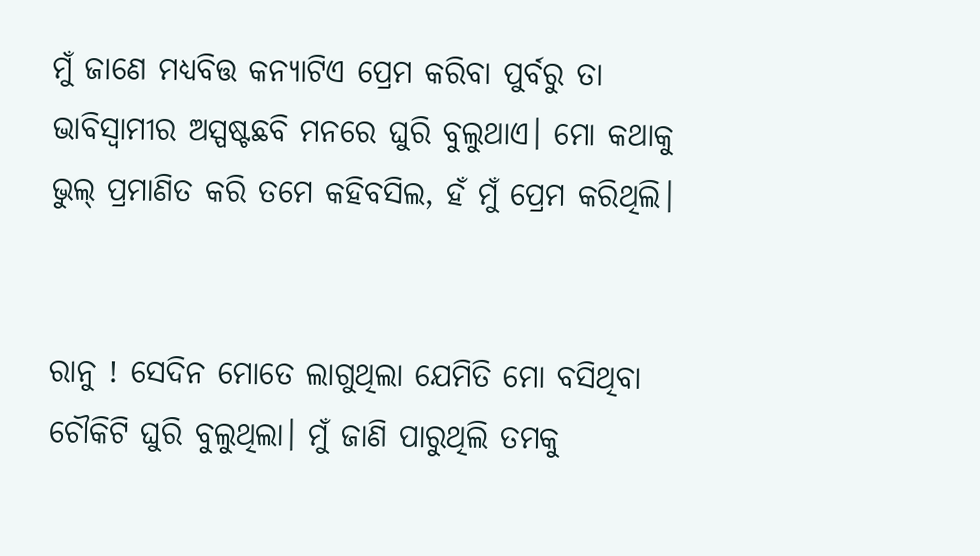ମୁଁ ଜାଣେ ମଧ୍ୟବିତ୍ତ କନ୍ୟାଟିଏ ପ୍ରେମ କରିବା ପୁର୍ବରୁ ତା ଭାବିସ୍ଵାମୀର ଅସ୍ପଷ୍ଟଛବି ମନରେ ଘୁରି ବୁଲୁଥାଏ। ମୋ କଥାକୁ ଭୁଲ୍ ପ୍ରମାଣିତ କରି ତମେ କହିବସିଲ, ହଁ ମୁଁ ପ୍ରେମ କରିଥିଲି।


ରାନୁ ! ସେଦିନ ମୋତେ ଲାଗୁଥିଲା ଯେମିତି ମୋ ବସିଥିବା ଚୌକିଟି ଘୁରି ବୁଲୁଥିଲା। ମୁଁ ଜାଣି ପାରୁଥିଲି ତମକୁ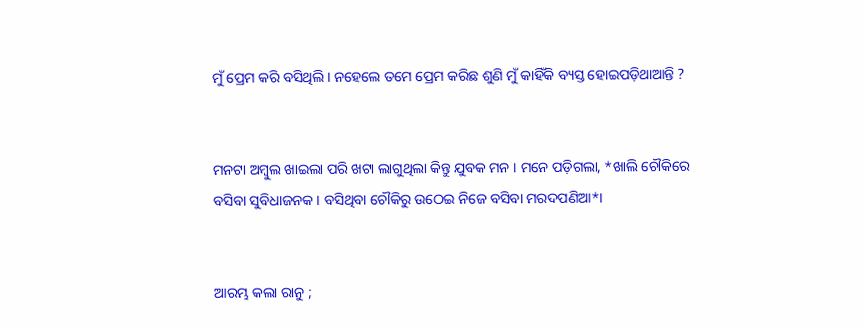ମୁଁ ପ୍ରେମ କରି ବସିଥିଲି। ନହେଲେ ତମେ ପ୍ରେମ କରିଛ ଶୁଣି ମୁଁ କାହିଁକି ବ୍ୟସ୍ତ ହୋଇପଡ଼ିଥାଆନ୍ତି ?


ମନଟା ଅମ୍ବୁଲ ଖାଇଲା ପରି ଖଟା ଲାଗୁଥିଲା କିନ୍ତୁ ଯୁବକ ମନ । ମନେ ପଡ଼ିଗଲା, *ଖାଲି ଚୌକିରେ ବସିବା ସୁବିଧାଜନକ । ବସିଥିବା ଚୌକିରୁ ଉଠେଇ ନିଜେ ବସିବା ମରଦପଣିଆ*।


ଆରମ୍ଭ କଲା ରାନୁ ;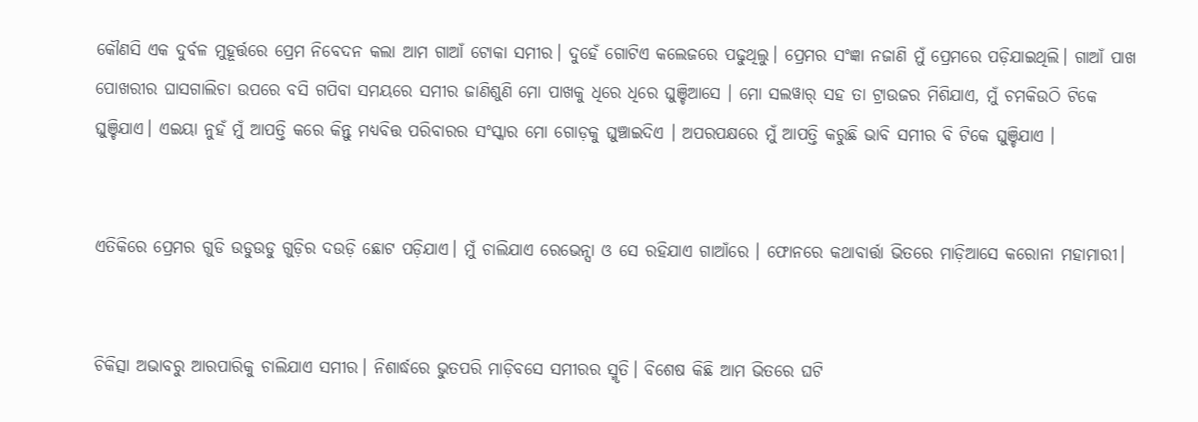କୌଣସି ଏକ ଦୁର୍ବଳ ମୁହୂର୍ତ୍ତରେ ପ୍ରେମ ନିବେଦନ କଲା ଆମ ଗାଆଁ ଟୋକା ସମୀର। ଦୁହେଁ ଗୋଟିଏ କଲେଜରେ ପଢୁଥିଲୁ। ପ୍ରେମର ସଂଜ୍ଞା ନଜାଣି ମୁଁ ପ୍ରେମରେ ପଡ଼ିଯାଇଥିଲି। ଗାଆଁ ପାଖ ପୋଖରୀର ଘାସଗାଲିଚା ଉପରେ ବସି ଗପିବା ସମୟରେ ସମୀର ଜାଣିଶୁଣି ମୋ ପାଖକୁ ଧିରେ ଧିରେ ଘୁଞ୍ଚିଆସେ । ମୋ ସଲୱାର୍ ସହ ତା ଟ୍ରାଉଜର ମିଶିଯାଏ, ମୁଁ ଚମକିଉଠି ଟିକେ ଘୁଞ୍ଚିଯାଏ। ଏଇୟା ନୁହଁ ମୁଁ ଆପତ୍ତି କରେ କିନ୍ତୁ ମଧ୍ୟବିତ୍ତ ପରିବାରର ସଂସ୍କାର ମୋ ଗୋଡ଼କୁ ଘୁଞ୍ଚାଇଦିଏ । ଅପରପକ୍ଷରେ ମୁଁ ଆପତ୍ତି କରୁଛି ଭାବି ସମୀର ବି ଟିକେ ଘୁଞ୍ଚିଯାଏ ।


ଏତିକିରେ ପ୍ରେମର ଗୁଡି ଉଡୁଉଡୁ ଗୁଡ଼ିର ଦଉଡ଼ି ଛୋଟ ପଡ଼ିଯାଏ। ମୁଁ ଚାଲିଯାଏ ରେଭେନ୍ସା ଓ ସେ ରହିଯାଏ ଗାଆଁରେ । ଫୋନରେ କଥାବାର୍ତ୍ତା ଭିତରେ ମାଡ଼ିଆସେ କରୋନା ମହାମାରୀ।


ଚିକିତ୍ସା ଅଭାବରୁ ଆରପାରିକୁ ଚାଲିଯାଏ ସମୀର। ନିଶାର୍ଦ୍ଧରେ ଭୁତପରି ମାଡ଼ିବସେ ସମୀରର ସ୍ମୃତି। ବିଶେଷ କିଛି ଆମ ଭିତରେ ଘଟି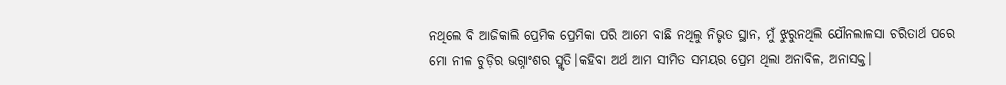ନଥିଲେ ବି ଆଜିକାଲି ପ୍ରେମିକ ପ୍ରେମିକା ପରି ଆମେ ବାଛି ନଥିଲୁ ନିଭୃତ ସ୍ଥାନ, ମୁଁ ଝୁରୁନଥିଲି ଯୌନଲାଳସା ଚରିତାର୍ଥ ପରେ ମୋ ନୀଳ ଚୁଡ଼ିର ଭଗ୍ନାଂଶର ସ୍ମୃତି।କହିବା ଅର୍ଥ ଆମ ସୀମିତ ସମୟର ପ୍ରେମ ଥିଲା ଅନାବିଳ, ଅନାସକ୍ତ।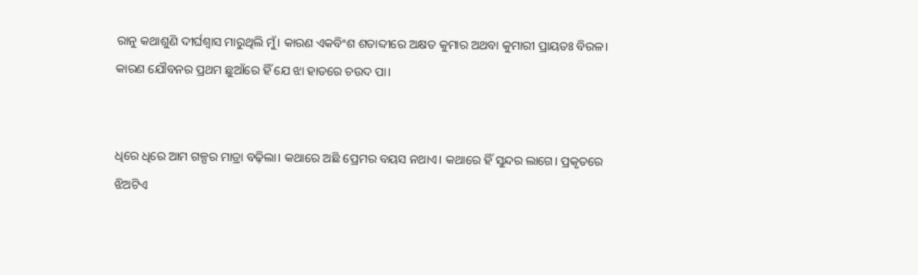ରାନୁ କଥାଶୁଣି ଦୀର୍ଘଶ୍ଵାସ ମାରୁଥିଲି ମୁଁ। କାରଣ ଏକବିଂଶ ଶତାବ୍ଦୀରେ ଅକ୍ଷତ କୁମାର ଅଥବା କୁମାରୀ ପ୍ରାୟତଃ ବିରଳ। କାରଣ ଯୌବନର ପ୍ରଥମ ଛୁଆଁରେ ହିଁ ଯେ ଝା ହାତରେ ଚଉଦ ପା।


ଧିରେ ଧିରେ ଆମ ଗଳ୍ପର ମାତ୍ରା ବଢ଼ିଲା। କଥାରେ ଅଛି ପ୍ରେମର ବୟସ ନଥାଏ। କଥାରେ ହିଁ ସୁନ୍ଦର ଲାଗେ। ପ୍ରକୃତରେ ଝିଅଟିଏ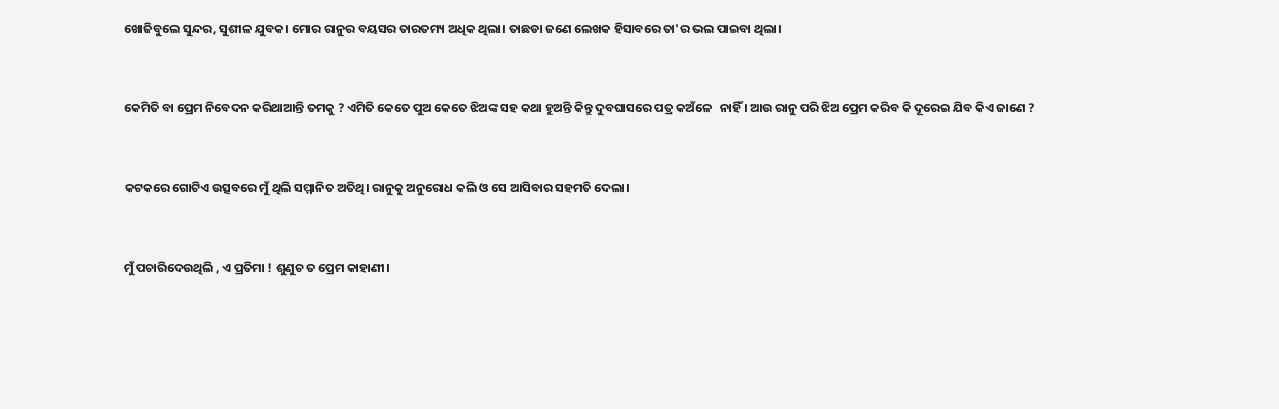ଖୋଜିବୁଲେ ସୁନ୍ଦର, ସୁଶୀଳ ଯୁବକ। ମୋର ରାନୁର ବୟସର ତାରତମ୍ୟ ଅଧିକ ଥିଲା। ତାଛଡା ଜଣେ ଲେଖକ ହିସାବରେ ତା'ର ଭଲ ପାଇବା ଥିଲା।


କେମିତି ବା ପ୍ରେମ ନିବେଦନ କରିଥାଆନ୍ତି ତମକୁ ? ଏମିତି କେତେ ପୁଅ କେତେ ଝିଅଙ୍କ ସହ କଥା ହୁଅନ୍ତି କିନ୍ତୁ ଦୁବଘାସରେ ପତ୍ର କଅଁଳେ   ନାହିଁ । ଆଉ ରାନୁ ପରି ଝିଅ ପ୍ରେମ କରିବ କି ଦୂରେଇ ଯିବ କିଏ ଜାଣେ ?


କଟକରେ ଗୋଟିଏ ଉତ୍ସବରେ ମୁଁ ଥିଲି ସମ୍ମାନିତ ଅତିଥି। ରାନୁକୁ ଅନୁରୋଧ କଲି ଓ ସେ ଆସିବାର ସହମତି ଦେଲା।


ମୁଁ ପଚାରିଦେଉଥିଲି , ଏ ପ୍ରତିମା ! ଶୁଣୁଚ ତ ପ୍ରେମ କାହାଣୀ।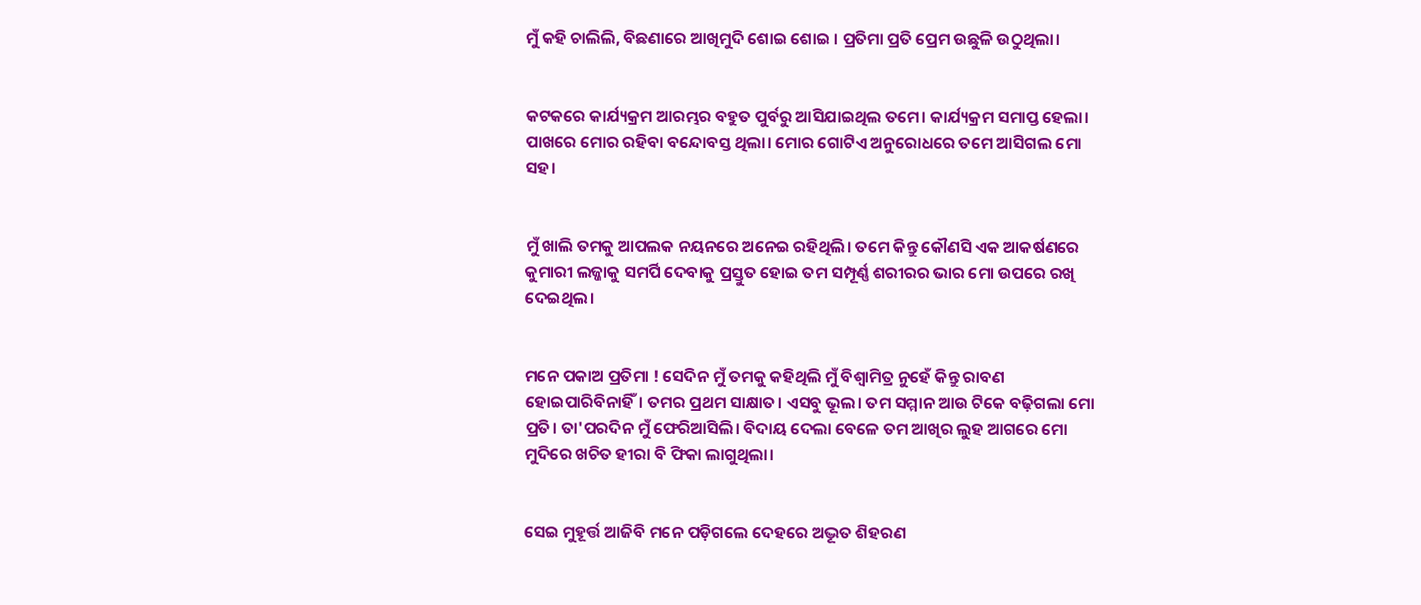ମୁଁ କହି ଚାଲିଲି, ବିଛଣାରେ ଆଖିମୁଦି ଶୋଇ ଶୋଇ । ପ୍ରତିମା ପ୍ରତି ପ୍ରେମ ଉଛୁଳି ଉଠୁଥିଲା।


କଟକରେ କାର୍ଯ୍ୟକ୍ରମ ଆରମ୍ଭର ବହୁତ ପୁର୍ବରୁ ଆସିଯାଇଥିଲ ତମେ। କାର୍ଯ୍ୟକ୍ରମ ସମାପ୍ତ ହେଲା। ପାଖରେ ମୋର ରହିବା ବନ୍ଦୋବସ୍ତ ଥିଲା। ମୋର ଗୋଟିଏ ଅନୁରୋଧରେ ତମେ ଆସିଗଲ ମୋ ସହ।


ମୁଁ ଖାଲି ତମକୁ ଆପଲକ ନୟନରେ ଅନେଇ ରହିଥିଲି। ତମେ କିନ୍ତୁ କୌଣସି ଏକ ଆକର୍ଷଣରେ କୁମାରୀ ଲଜ୍ଜାକୁ ସମର୍ପି ଦେବାକୁ ପ୍ରସ୍ତୁତ ହୋଇ ତମ ସମ୍ପୂର୍ଣ୍ଣ ଶରୀରର ଭାର ମୋ ଉପରେ ରଖି ଦେଇଥିଲ।


ମନେ ପକାଅ ପ୍ରତିମା ! ସେଦିନ ମୁଁ ତମକୁ କହିଥିଲି ମୁଁ ବିଶ୍ଵାମିତ୍ର ନୁହେଁ କିନ୍ତୁ ରାବଣ ହୋଇପାରିବିନାହିଁ। ତମର ପ୍ରଥମ ସାକ୍ଷାତ। ଏସବୁ ଭୂଲ। ତମ ସମ୍ମାନ ଆଉ ଟିକେ ବଢ଼ିଗଲା ମୋ ପ୍ରତି। ତା'ପରଦିନ ମୁଁ ଫେରିଆସିଲି। ବିଦାୟ ଦେଲା ବେଳେ ତମ ଆଖିର ଲୁହ ଆଗରେ ମୋ ମୁଦିରେ ଖଚିତ ହୀରା ବି ଫିକା ଲାଗୁଥିଲା।


ସେଇ ମୁହୂର୍ତ୍ତ ଆଜିବି ମନେ ପଡ଼ିଗଲେ ଦେହରେ ଅଦ୍ଭୂତ ଶିହରଣ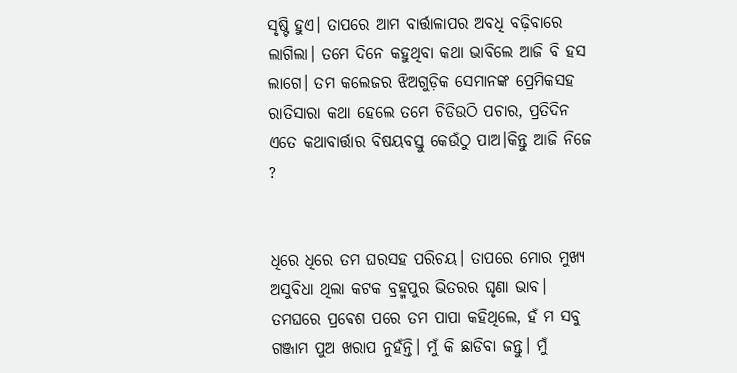ସୃଷ୍ଟି ହୁଏ। ତାପରେ ଆମ ବାର୍ତ୍ତାଳାପର ଅବଧି ବଢ଼ିବାରେ ଲାଗିଲା। ତମେ ଦିନେ କହୁଥିବା କଥା ଭାବିଲେ ଆଜି ବି ହସ ଲାଗେ। ତମ କଲେଜର ଝିଅଗୁଡ଼ିକ ସେମାନଙ୍କ ପ୍ରେମିକସହ ରାତିସାରା କଥା ହେଲେ ତମେ ଚିଡିଉଠି ପଚାର, ପ୍ରତିଦିନ ଏତେ କଥାବାର୍ତ୍ତାର ବିଷୟବସ୍ତୁ କେଉଁଠୁ ପାଅ।କିନ୍ତୁ ଆଜି ନିଜେ ?


ଧିରେ ଧିରେ ତମ ଘରସହ ପରିଚୟ। ତାପରେ ମୋର ମୁଖ୍ୟ ଅସୁବିଧା ଥିଲା କଟକ ବ୍ରହ୍ମପୁର ଭିତରର ଘୃଣା ଭାବ। ତମଘରେ ପ୍ରଵେଶ ପରେ ତମ ପାପା କହିଥିଲେ, ହଁ ମ ସବୁ ଗଞ୍ଜାମ ପୁଅ ଖରାପ ନୁହଁନ୍ତି। ମୁଁ କି ଛାଡିବା ଜନ୍ତୁ। ମୁଁ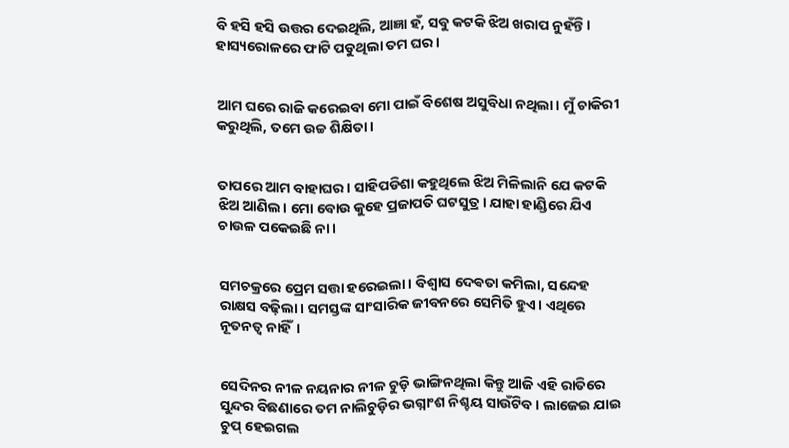ବି ହସି ହସି ଉତ୍ତର ଦେଇଥିଲି, ଆଜ୍ଞା ହଁ, ସବୁ କଟକି ଝିଅ ଖରାପ ନୁହଁନ୍ତି। ହାସ୍ୟରୋଳରେ ଫାଟି ପଡୁଥିଲା ତମ ଘର।


ଆମ ଘରେ ରାଜି କରେଇବା ମୋ ପାଇଁ ବିଶେଷ ଅସୁବିଧା ନଥିଲା। ମୁଁ ଚାକିରୀ କରୁଥିଲି, ତମେ ଉଚ୍ଚ ଶିକ୍ଷିତା।


ତାପରେ ଆମ ବାହାଘର। ସାହିପଡିଶା କହୁଥିଲେ ଝିଅ ମିଳିଲାନି ଯେ କଟକି ଝିଅ ଆଣିଲ। ମୋ ବୋଉ କୁହେ ପ୍ରଜାପତି ଘଟସୁତ୍ର। ଯାହା ହାଣ୍ଡିରେ ଯିଏ ଚାଉଳ ପକେଇଛି ନା।


ସମଚକ୍ରରେ ପ୍ରେମ ସତ୍ତା ହରେଇଲା। ବିଶ୍ଵାସ ଦେଵତା କମିଲା, ସନ୍ଦେହ ରାକ୍ଷସ ବଢ଼ିଲା। ସମସ୍ତଙ୍କ ସାଂସାରିକ ଜୀବନରେ ସେମିତି ହୁଏ। ଏଥିରେ ନୂତନତ୍ବ ନାହିଁ।


ସେଦିନର ନୀଳ ନୟନାର ନୀଳ ଚୁଡ଼ି ଭାଙ୍ଗିନଥିଲା କିନ୍ତୁ ଆଜି ଏହି ରାତିରେ ସୁନ୍ଦର ବିଛଣାରେ ତମ ନାଲିଚୁଡ଼ିର ଭଗ୍ନାଂଶ ନିଶ୍ଚୟ ସାଉଁଟିବ । ଲାଜେଇ ଯାଇ ଚୁପ୍ ହେଇଗଲ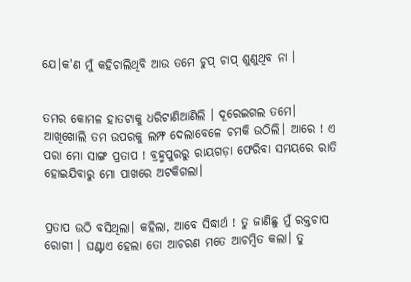ଯେ।କ'ଣ ମୁଁ କହିଚାଲିଥିବି ଆଉ ତମେ ଚୁପ୍ ଚାପ୍ ଶୁଣୁଥିବ ନା ।


ତମର କୋମଳ ହାତଟାକୁ ଧରିଟାଣିଆଣିଲି । ଦୂରେଇଗଲ ତମେ। ଆଖିଖୋଲି ତମ ଉପରକୁ ଲମ୍ଫ ଦେଲାବେଳେ ଚମକି ଉଠିଲି। ଆରେ ! ଏ ପରା ମୋ ସାଙ୍ଗ ପ୍ରତାପ ! ବ୍ରହ୍ମପୁରରୁ ରାୟଗଡ଼ା ଫେରିବା ସମୟରେ ରାତି ହୋଇଯିବାରୁ ମୋ ପାଖରେ ଅଟକିଗଲା।


ପ୍ରତାପ ଉଠି ବସିଥିଲା। କହିଲା, ଆବେ ସିଦ୍ଧାର୍ଥ ! ତୁ ଜାଣିଛୁ ମୁଁ ରକ୍ତଚାପ ରୋଗୀ । ଘଣ୍ଟାଏ ହେଲା ତୋ ଆଚରଣ ମତେ ଆଚମ୍ବିତ କଲା। ତୁ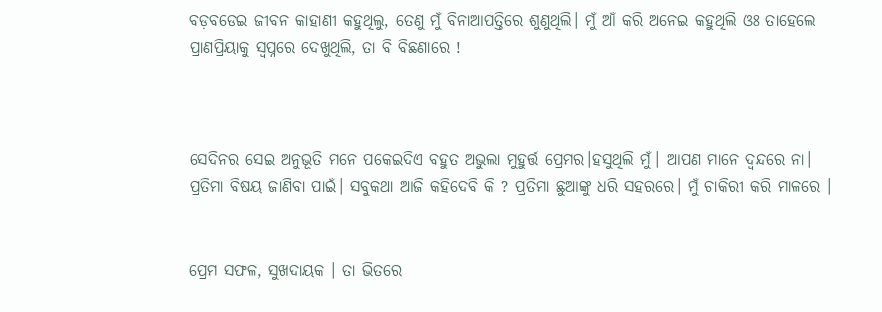ବଡ଼ବଡେଇ ଜୀବନ କାହାଣୀ କହୁଥିଲୁ, ତେଣୁ ମୁଁ ବିନାଆପତ୍ତିରେ ଶୁଣୁଥିଲି। ମୁଁ ଆଁ କରି ଅନେଇ କହୁଥିଲି ଓଃ ତାହେଲେ ପ୍ରାଣପ୍ରିୟାକୁ ସ୍ୱପ୍ନରେ ଦେଖୁଥିଲି, ତା ବି ବିଛଣାରେ !



ସେଦିନର ସେଇ ଅନୁଭୂତି ମନେ ପକେଇଦିଏ ବହୁତ ଅଭୁଲା ମୁହୁର୍ତ୍ତ ପ୍ରେମର।ହସୁଥିଲି ମୁଁ। ଆପଣ ମାନେ ଦ୍ଵନ୍ଦରେ ନା। ପ୍ରତିମା ବିଷୟ ଜାଣିବା ପାଇଁ। ସବୁକଥା ଆଜି କହିଦେବି କି ? ପ୍ରତିମା ଛୁଆଙ୍କୁ ଧରି ସହରରେ। ମୁଁ ଚାକିରୀ କରି ମାଳରେ ।


ପ୍ରେମ ସଫଳ, ସୁଖଦାୟକ । ତା ଭିତରେ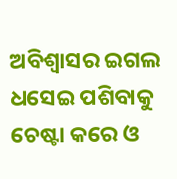ଅବିଶ୍ଵାସର ଇଗଲ ଧସେଇ ପଶିବାକୁ ଚେଷ୍ଟା କରେ ଓ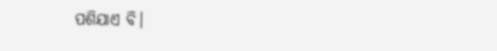ପଶିଯାଏ ବି।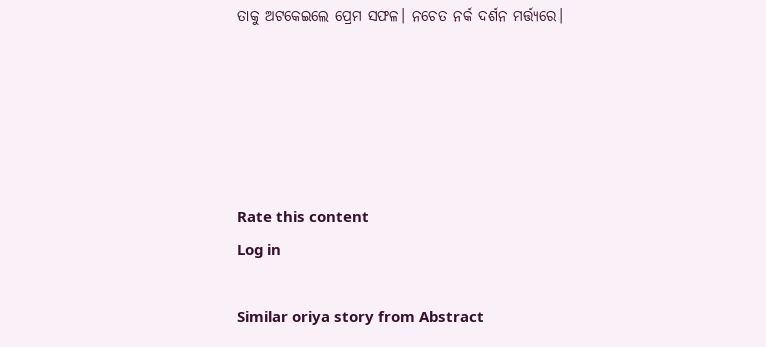ତାକୁ ଅଟକେଇଲେ ପ୍ରେମ ସଫଳ। ନଚେତ ନର୍କ ଦର୍ଶନ ମର୍ତ୍ତ୍ୟରେ।





Rate this content
Log in

Similar oriya story from Abstract